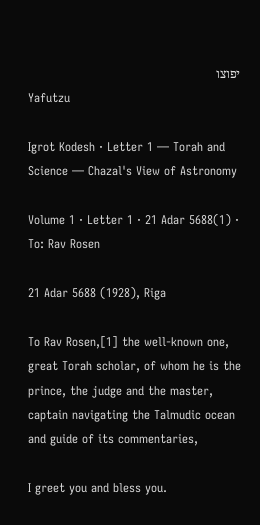יפוצו
Yafutzu

Igrot Kodesh · Letter 1 — Torah and Science — Chazal's View of Astronomy

Volume 1 · Letter 1 · 21 Adar 5688(1) · To: Rav Rosen

21 Adar 5688 (1928), Riga

To Rav Rosen,[1] the well-known one, great Torah scholar, of whom he is the prince, the judge and the master, captain navigating the Talmudic ocean and guide of its commentaries,

I greet you and bless you.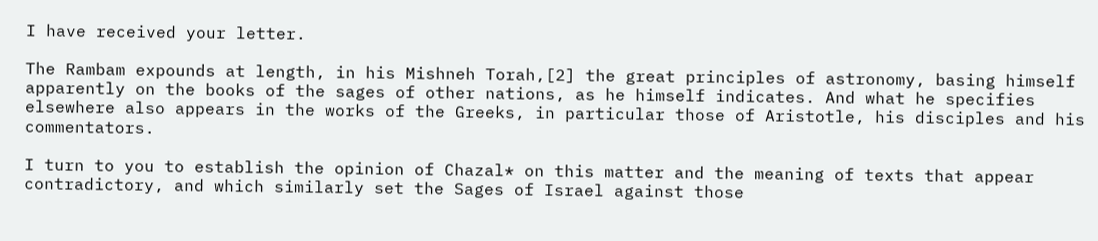I have received your letter.

The Rambam expounds at length, in his Mishneh Torah,[2] the great principles of astronomy, basing himself apparently on the books of the sages of other nations, as he himself indicates. And what he specifies elsewhere also appears in the works of the Greeks, in particular those of Aristotle, his disciples and his commentators.

I turn to you to establish the opinion of Chazal* on this matter and the meaning of texts that appear contradictory, and which similarly set the Sages of Israel against those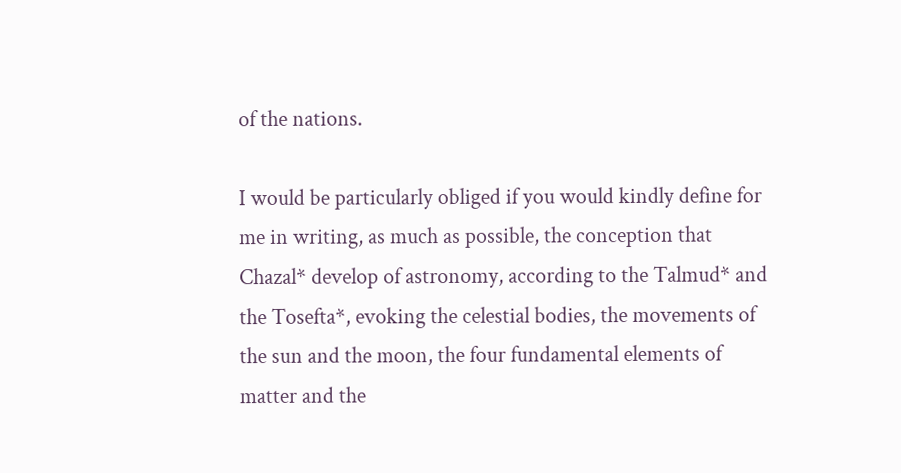of the nations.

I would be particularly obliged if you would kindly define for me in writing, as much as possible, the conception that Chazal* develop of astronomy, according to the Talmud* and the Tosefta*, evoking the celestial bodies, the movements of the sun and the moon, the four fundamental elements of matter and the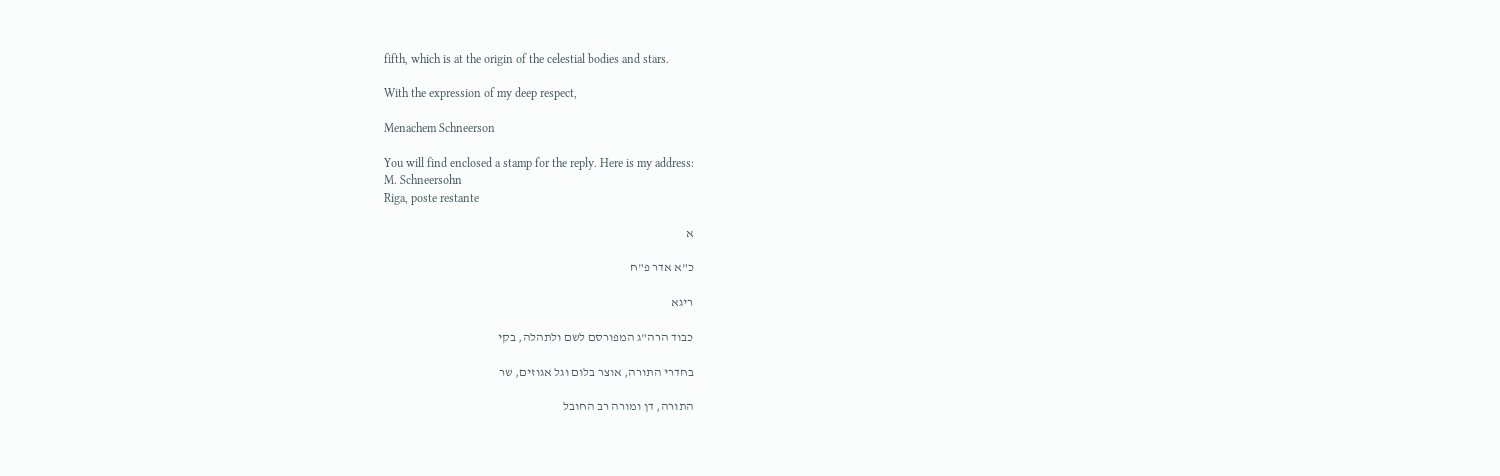fifth, which is at the origin of the celestial bodies and stars.

With the expression of my deep respect,

Menachem Schneerson

You will find enclosed a stamp for the reply. Here is my address:
M. Schneersohn
Riga, poste restante

א

כ"א אדר פ"ח

ריגא

כבוד הרה"ג המפורסם לשם ולתהלה, בקי

בחדרי התורה, אוצר בלום וגל אגוזים, שר

התורה, דן ומורה רב החובל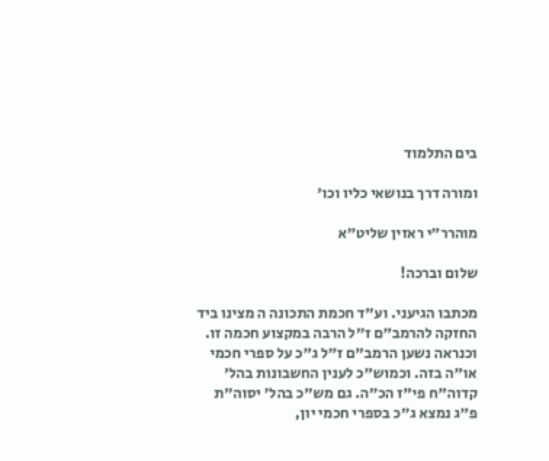בים התלמוד

ומורה דרך בנושאי כליו וכו'

מוהרר"י ראזין שליט"א

שלום וברכה!

מכתבו הגיעני. וע"ד חכמת התכונה ה מצינו ביד החזקה להרמב"ם ז"ל הרבה במקצוע חכמה זו. וכנראה נשען הרמב"ם ז"ל ג"כ על ספרי חכמי או"ה בזה. וכמוש"כ לענין החשבונות בהל' קדוה"ח פי"ז הכ"ה. גם מש"כ בהל' יסוה"ת פ"ג נמצא ג"כ בספרי חכמי יון,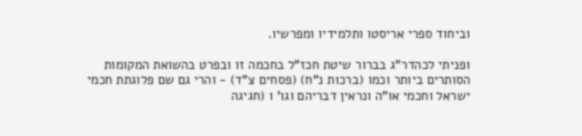וביחוד ספרי אריסטו ותלמידיו ומפרשיו.

ופניתי לכהדר"ג בברור שיטת חכז"ל בחכמה זו ובפרט בהשואת המקומות הסותרים ביותר וכמו (ברכות נ"ח) (פסחים צ"ד) - והרי גם שם פלוגתת חכמי ישראל וחכמי או"ה ונראין דבריהם וגו' ו (חגיגה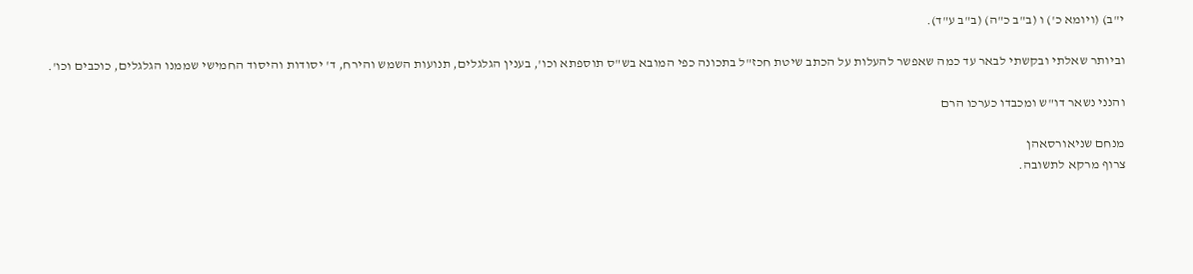י"ב) (ויומא כ') ו (ב"ב כ"ה) (ב"ב ע"ד).

וביותר שאלתי ובקשתי לבאר עד כמה שאפשר להעלות על הכתב שיטת חכז"ל בתכונה כפי המובא בש"ס תוספתא וכו', בענין הגלגלים, תנועות השמש והירח, ד' יסודות והיסוד החמישי שממנו הגלגלים, כוכבים וכו'.

והנני נשאר דו"ש ומכבדו כערכו הרם

מנחם שניאורסאהן
צרוף מרקא לתשובה.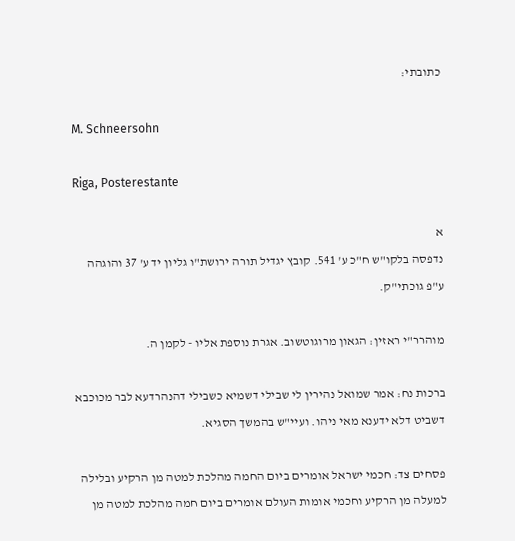כתובתי:

M. Schneersohn

Riga, Posterestante

א
נדפסה בלקו"ש ח"כ ע' 541. קובץ יגדיל תורה ירושת"ו גליון יד ע' 37 והוגהה ע"פ גוכתי"ק.

מוהרר"י ראזין: הגאון מרוגוטשוב. אגרת נוספת אליו - לקמן ה.

ברכות נח: אמר שמואל נהירין לי שבילי דשמיא כשבילי דהנהרדעא לבר מכוכבא דשביט דלא ידענא מאי ניהו. ועיי"ש בהמשך הסגיא.

פסחים צד: חכמי ישראל אומרים ביום החמה מהלכת למטה מן הרקיע ובלילה למעלה מן הרקיע וחכמי אומות העולם אומרים ביום חמה מהלכת למטה מן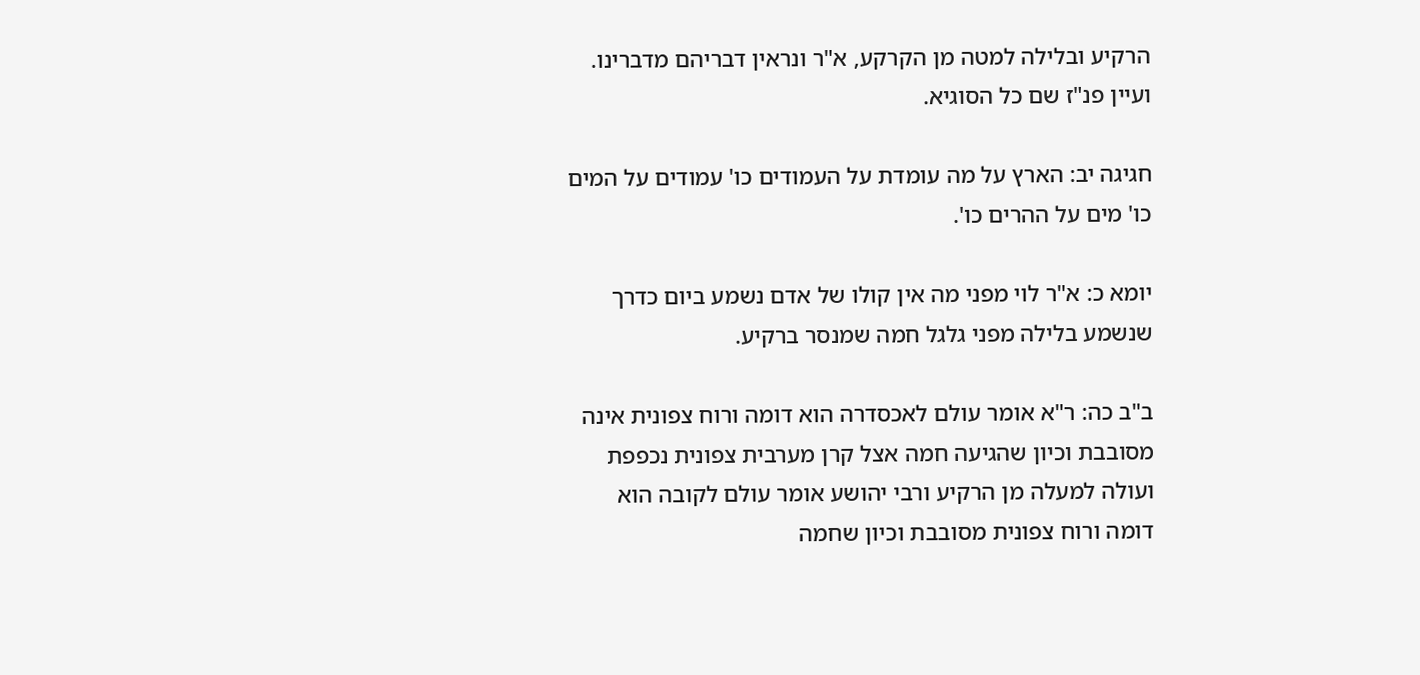הרקיע ובלילה למטה מן הקרקע, א"ר ונראין דבריהם מדברינו. ועיין פנ"ז שם כל הסוגיא.

חגיגה יב: הארץ על מה עומדת על העמודים כו' עמודים על המים כו' מים על ההרים כו'.

יומא כ: א"ר לוי מפני מה אין קולו של אדם נשמע ביום כדרך שנשמע בלילה מפני גלגל חמה שמנסר ברקיע.

ב"ב כה: ר"א אומר עולם לאכסדרה הוא דומה ורוח צפונית אינה מסובבת וכיון שהגיעה חמה אצל קרן מערבית צפונית נכפפת ועולה למעלה מן הרקיע ורבי יהושע אומר עולם לקובה הוא דומה ורוח צפונית מסובבת וכיון שחמה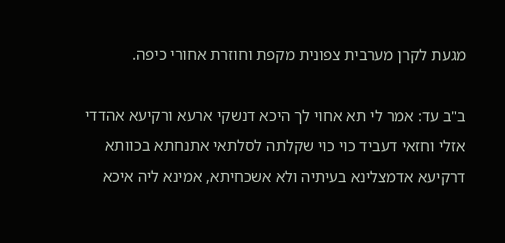מגעת לקרן מערבית צפונית מקפת וחוזרת אחורי כיפה.

ב"ב עד: אמר לי תא אחוי לך היכא דנשקי ארעא ורקיעא אהדדי אזלי וחזאי דעביד כוי כוי שקלתה לסלתאי אתנחתא בכוותא דרקיעא אדמצלינא בעיתיה ולא אשכחיתא, אמינא ליה איכא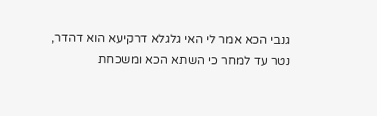גנבי הכא אמר לי האי גלגלא דרקיעא הוא דהדר, נטר עד למחר כי השתא הכא ומשכחת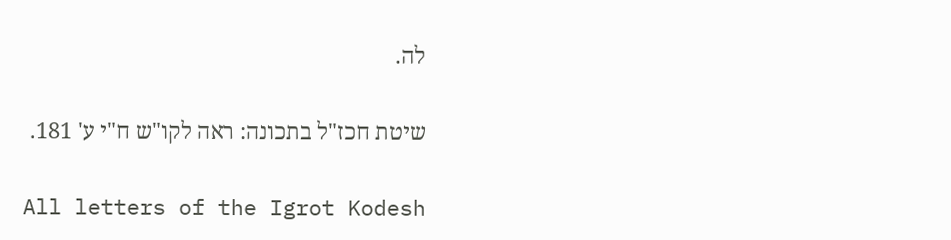לה.

שיטת חכז"ל בתכונה: ראה לקו"ש ח"י ע' 181.

All letters of the Igrot Kodesh